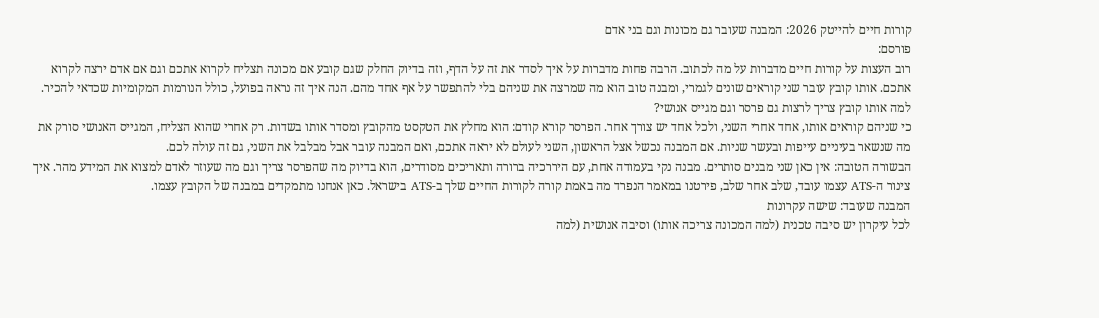קורות חיים להייטק 2026: המבנה שעובר גם מכונות וגם בני אדם
פורסם:
רוב העצות על קורות חיים מדברות על מה לכתוב. הרבה פחות מדברות על איך לסדר את זה על הדף, וזה בדיוק החלק שגם קובע אם מכונה תצליח לקרוא אתכם וגם אם אדם ירצה לקרוא אתכם. אותו קובץ עובר שני קוראים שונים לגמרי, ומבנה טוב הוא מה שמרצה את שניהם בלי להתפשר על אף אחד מהם. הנה איך זה נראה בפועל, כולל הנורמות המקומיות שכדאי להכיר.
למה אותו קובץ צריך לרצות גם פרסר וגם מגייס אנושי?
כי שניהם קוראים אותו, אחד אחרי השני, ולכל אחד יש צורך אחר. הפרסר קורא קודם: הוא מחלץ את הטקסט מהקובץ ומסדר אותו בשדות. רק אחרי שהוא הצליח, המגייס האנושי סורק את מה שנשאר בעיניים עייפות ובעשר שניות. אם המבנה נכשל אצל הראשון, השני לעולם לא יראה אתכם, ואם המבנה עובר אבל מבלבל את השני, גם זה עולה לכם.
הבשורה הטובה: אין כאן שני מבנים סותרים. מבנה נקי בעמודה אחת, עם היררכיה ברורה ותאריכים מסודרים, הוא בדיוק מה שהפרסר צריך וגם מה שעוזר לאדם למצוא את המידע מהר. איך צינור ה-ATS עצמו עובד, שלב אחר שלב, פירטנו במאמר הנפרד מה באמת קורה לקורות החיים שלך ב-ATS בישראל. כאן אנחנו מתמקדים במבנה של הקובץ עצמו.
המבנה שעובד: שישה עקרונות
לכל עיקרון יש סיבה טכנית (למה המכונה צריכה אותו) וסיבה אנושית (למה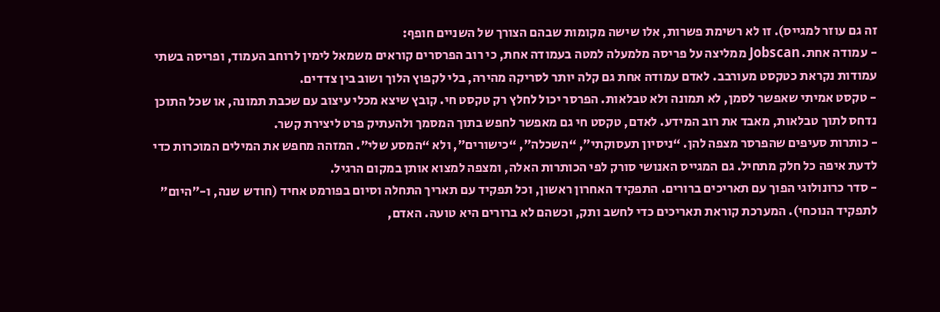זה גם עוזר למגייס). זו לא רשימת פשרות, אלו שישה מקומות שבהם הצורך של השניים חופף:
- עמודה אחת. Jobscan ממליצה על פריסה מלמעלה למטה בעמודה אחת, כי רוב הפרסרים קוראים משמאל לימין לרוחב העמוד, ופריסה בשתי עמודות נקראת כטקסט מעורבב. לאדם עמודה אחת גם קלה יותר לסריקה מהירה, בלי לקפוץ הלוך ושוב בין צדדים.
- טקסט אמיתי שאפשר לסמן, לא תמונה ולא טבלאות. הפרסר יכול לחלץ רק טקסט חי. קובץ שיצא מכלי עיצוב עם שכבת תמונה, או שכל התוכן נדחס לתוך טבלאות, מאבד את רוב המידע. לאדם, טקסט חי גם מאפשר לחפש בתוך המסמך ולהעתיק פרט ליצירת קשר.
- כותרות סעיפים שהפרסר מצפה להן. “ניסיון תעסוקתי”, “השכלה”, “כישורים”, ולא “המסע שלי”. המזהה מחפש את המילים המוכרות כדי לדעת איפה כל חלק מתחיל. גם המגייס האנושי סורק לפי הכותרות האלה, ומצפה למצוא אותן במקום הרגיל.
- סדר כרונולוגי הפוך עם תאריכים ברורים. התפקיד האחרון ראשון, וכל תפקיד עם תאריך התחלה וסיום בפורמט אחיד (חודש שנה, ו-”היום” לתפקיד הנוכחי). המערכת קוראת תאריכים כדי לחשב ותק, וכשהם לא ברורים היא טועה. האדם,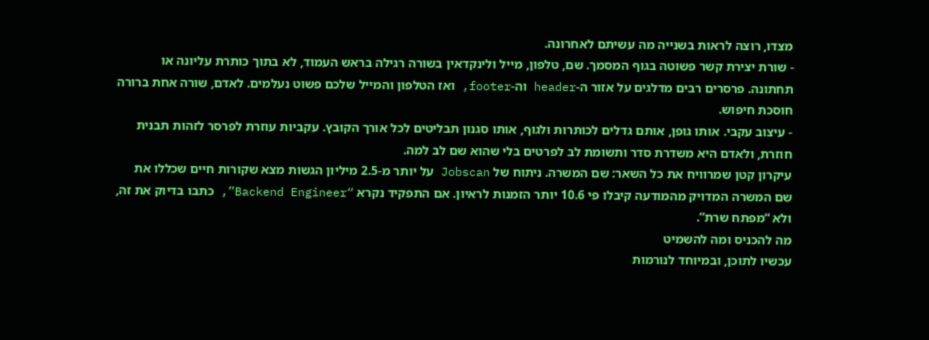מצדו, רוצה לראות בשנייה מה עשיתם לאחרונה.
- שורת יצירת קשר פשוטה בגוף המסמך. שם, טלפון, מייל ולינקדאין בשורה רגילה בראש העמוד, לא בתוך כותרת עליונה או תחתונה. פרסרים רבים מדלגים על אזור ה-header וה-footer, ואז הטלפון והמייל שלכם פשוט נעלמים. לאדם, שורה אחת ברורה חוסכת חיפוש.
- עיצוב עקבי. אותו גופן, אותם גדלים לכותרות ולגוף, אותו סגנון תבליטים לכל אורך הקובץ. עקביות עוזרת לפרסר לזהות תבנית חוזרת, ולאדם היא משדרת סדר ותשומת לב לפרטים בלי שהוא שם לב למה.
עיקרון קטן שמרוויח את כל השאר: שם המשרה. ניתוח של Jobscan על יותר מ-2.5 מיליון הגשות מצא שקורות חיים שכללו את שם המשרה המדויק מהמודעה קיבלו פי 10.6 יותר הזמנות לראיון. אם התפקיד נקרא “Backend Engineer”, כתבו בדיוק את זה, ולא “מפתח שרת”.
מה להכניס ומה להשמיט
עכשיו לתוכן, ובמיוחד לנורמות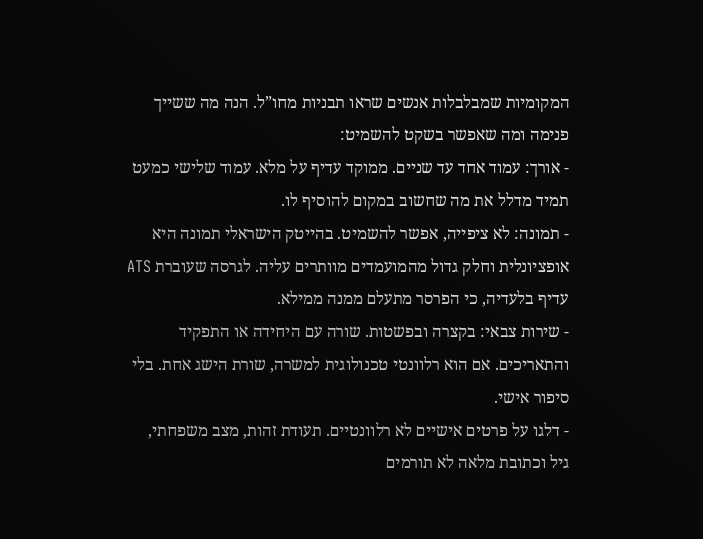המקומיות שמבלבלות אנשים שראו תבניות מחו”ל. הנה מה ששייך פנימה ומה שאפשר בשקט להשמיט:
- אורך: עמוד אחד עד שניים. ממוקד עדיף על מלא. עמוד שלישי כמעט תמיד מדלל את מה שחשוב במקום להוסיף לו.
- תמונה: לא ציפייה, אפשר להשמיט. בהייטק הישראלי תמונה היא אופציונלית וחלק גדול מהמועמדים מוותרים עליה. לגרסה שעוברת ATS עדיף בלעדיה, כי הפרסר מתעלם ממנה ממילא.
- שירות צבאי: בקצרה ובפשטות. שורה עם היחידה או התפקיד והתאריכים. אם הוא רלוונטי טכנולוגית למשרה, שורת הישג אחת. בלי סיפור אישי.
- דלגו על פרטים אישיים לא רלוונטיים. תעודת זהות, מצב משפחתי, גיל וכתובת מלאה לא תורמים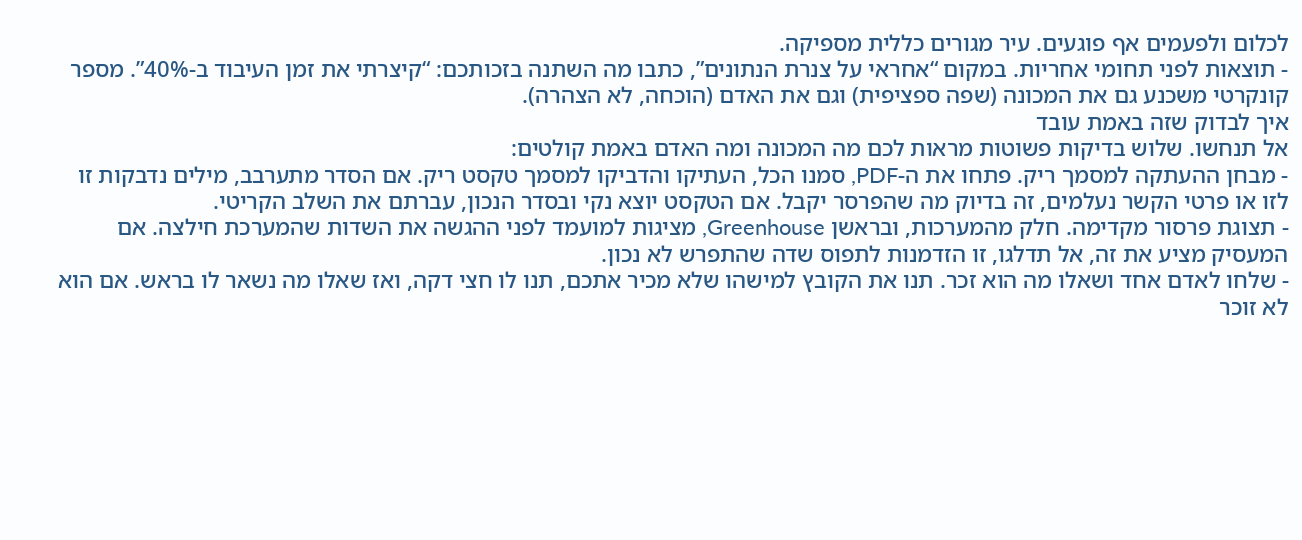לכלום ולפעמים אף פוגעים. עיר מגורים כללית מספיקה.
- תוצאות לפני תחומי אחריות. במקום “אחראי על צנרת הנתונים”, כתבו מה השתנה בזכותכם: “קיצרתי את זמן העיבוד ב-40%”. מספר קונקרטי משכנע גם את המכונה (שפה ספציפית) וגם את האדם (הוכחה, לא הצהרה).
איך לבדוק שזה באמת עובד
אל תנחשו. שלוש בדיקות פשוטות מראות לכם מה המכונה ומה האדם באמת קולטים:
- מבחן ההעתקה למסמך ריק. פתחו את ה-PDF, סמנו הכל, העתיקו והדביקו למסמך טקסט ריק. אם הסדר מתערבב, מילים נדבקות זו לזו או פרטי הקשר נעלמים, זה בדיוק מה שהפרסר יקבל. אם הטקסט יוצא נקי ובסדר הנכון, עברתם את השלב הקריטי.
- תצוגת פרסור מקדימה. חלק מהמערכות, ובראשן Greenhouse, מציגות למועמד לפני ההגשה את השדות שהמערכת חילצה. אם המעסיק מציע את זה, אל תדלגו, זו הזדמנות לתפוס שדה שהתפרש לא נכון.
- שלחו לאדם אחד ושאלו מה הוא זכר. תנו את הקובץ למישהו שלא מכיר אתכם, תנו לו חצי דקה, ואז שאלו מה נשאר לו בראש. אם הוא לא זוכר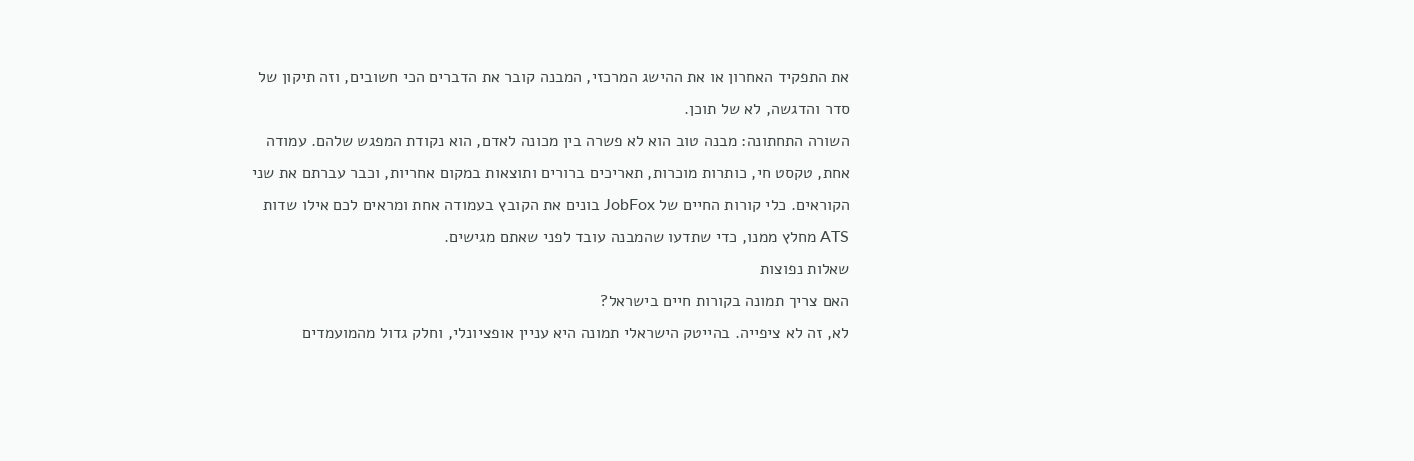את התפקיד האחרון או את ההישג המרכזי, המבנה קובר את הדברים הכי חשובים, וזה תיקון של סדר והדגשה, לא של תוכן.
השורה התחתונה: מבנה טוב הוא לא פשרה בין מכונה לאדם, הוא נקודת המפגש שלהם. עמודה אחת, טקסט חי, כותרות מוכרות, תאריכים ברורים ותוצאות במקום אחריות, וכבר עברתם את שני הקוראים. כלי קורות החיים של JobFox בונים את הקובץ בעמודה אחת ומראים לכם אילו שדות ATS מחלץ ממנו, כדי שתדעו שהמבנה עובד לפני שאתם מגישים.
שאלות נפוצות
האם צריך תמונה בקורות חיים בישראל?
לא, זה לא ציפייה. בהייטק הישראלי תמונה היא עניין אופציונלי, וחלק גדול מהמועמדים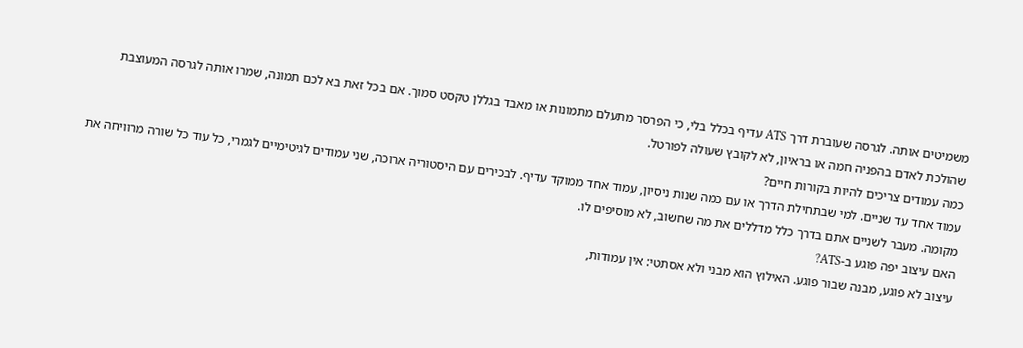משמיטים אותה. לגרסה שעוברת דרך ATS עדיף בכלל בלי, כי הפרסר מתעלם מתמונות או מאבד בגללן טקסט סמוך. אם בכל זאת בא לכם תמונה, שמרו אותה לגרסה המעוצבת שהולכת לאדם בהפניה חמה או בראיון, לא לקובץ שעולה לפורטל.
כמה עמודים צריכים להיות בקורות חיים?
עמוד אחד עד שניים. למי שבתחילת הדרך או עם כמה שנות ניסיון, עמוד אחד ממוקד עדיף. לבכירים עם היסטוריה ארוכה, שני עמודים לגיטימיים לגמרי, כל עוד כל שורה מרוויחה את מקומה. מעבר לשניים אתם בדרך כלל מדללים את מה שחשוב, לא מוסיפים לו.
האם עיצוב יפה פוגע ב-ATS?
עיצוב לא פוגע, מבנה שבור פוגע. האילוץ הוא מבני ולא אסתטי: אין עמודות,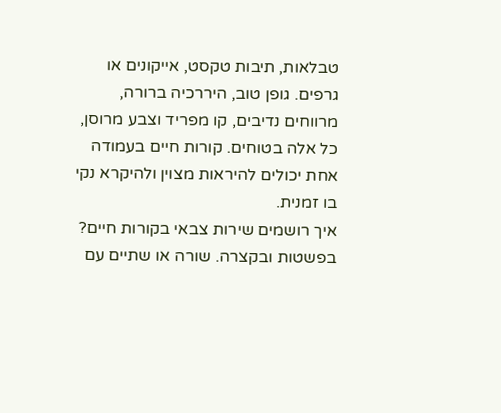טבלאות, תיבות טקסט, אייקונים או גרפים. גופן טוב, היררכיה ברורה, מרווחים נדיבים, קו מפריד וצבע מרוסן, כל אלה בטוחים. קורות חיים בעמודה אחת יכולים להיראות מצוין ולהיקרא נקי בו זמנית.
איך רושמים שירות צבאי בקורות חיים?
בפשטות ובקצרה. שורה או שתיים עם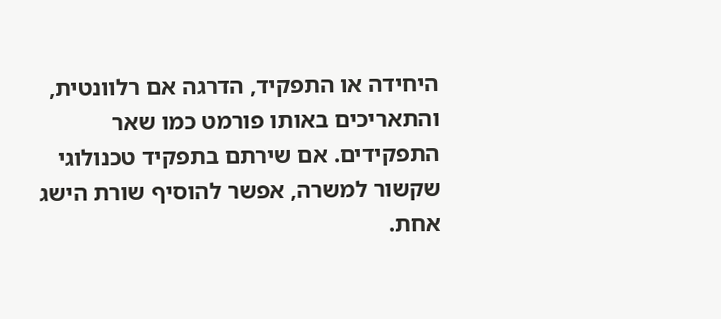היחידה או התפקיד, הדרגה אם רלוונטית, והתאריכים באותו פורמט כמו שאר התפקידים. אם שירתם בתפקיד טכנולוגי שקשור למשרה, אפשר להוסיף שורת הישג אחת.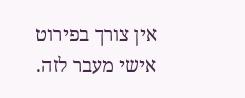אין צורך בפירוט אישי מעבר לזה.